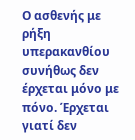Ο ασθενής με ρήξη υπερακανθίου συνήθως δεν έρχεται μόνο με πόνο. Έρχεται γιατί δεν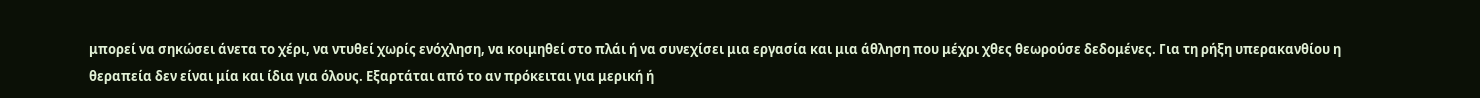μπορεί να σηκώσει άνετα το χέρι, να ντυθεί χωρίς ενόχληση, να κοιμηθεί στο πλάι ή να συνεχίσει μια εργασία και μια άθληση που μέχρι χθες θεωρούσε δεδομένες. Για τη ρήξη υπερακανθίου η θεραπεία δεν είναι μία και ίδια για όλους. Εξαρτάται από το αν πρόκειται για μερική ή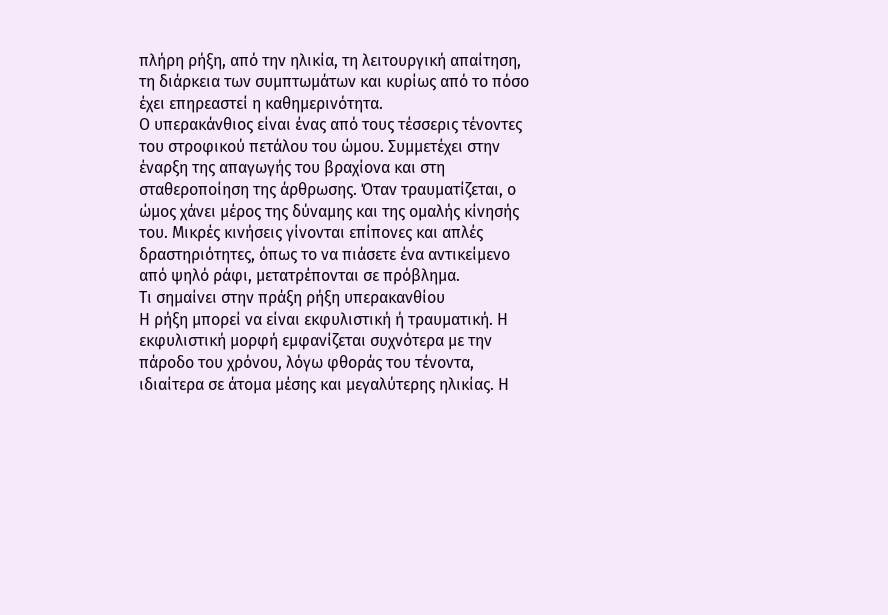πλήρη ρήξη, από την ηλικία, τη λειτουργική απαίτηση, τη διάρκεια των συμπτωμάτων και κυρίως από το πόσο έχει επηρεαστεί η καθημερινότητα.
Ο υπερακάνθιος είναι ένας από τους τέσσερις τένοντες του στροφικού πετάλου του ώμου. Συμμετέχει στην έναρξη της απαγωγής του βραχίονα και στη σταθεροποίηση της άρθρωσης. Όταν τραυματίζεται, ο ώμος χάνει μέρος της δύναμης και της ομαλής κίνησής του. Μικρές κινήσεις γίνονται επίπονες και απλές δραστηριότητες, όπως το να πιάσετε ένα αντικείμενο από ψηλό ράφι, μετατρέπονται σε πρόβλημα.
Τι σημαίνει στην πράξη ρήξη υπερακανθίου
Η ρήξη μπορεί να είναι εκφυλιστική ή τραυματική. Η εκφυλιστική μορφή εμφανίζεται συχνότερα με την πάροδο του χρόνου, λόγω φθοράς του τένοντα, ιδιαίτερα σε άτομα μέσης και μεγαλύτερης ηλικίας. Η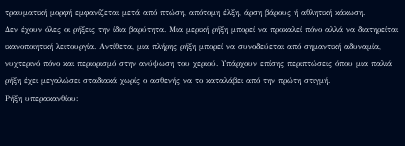τραυματική μορφή εμφανίζεται μετά από πτώση, απότομη έλξη, άρση βάρους ή αθλητική κάκωση.
Δεν έχουν όλες οι ρήξεις την ίδια βαρύτητα. Μια μερική ρήξη μπορεί να προκαλεί πόνο αλλά να διατηρείται ικανοποιητική λειτουργία. Αντίθετα, μια πλήρης ρήξη μπορεί να συνοδεύεται από σημαντική αδυναμία, νυχτερινό πόνο και περιορισμό στην ανύψωση του χεριού. Υπάρχουν επίσης περιπτώσεις όπου μια παλιά ρήξη έχει μεγαλώσει σταδιακά χωρίς ο ασθενής να το καταλάβει από την πρώτη στιγμή.
Ρήξη υπερακανθίου: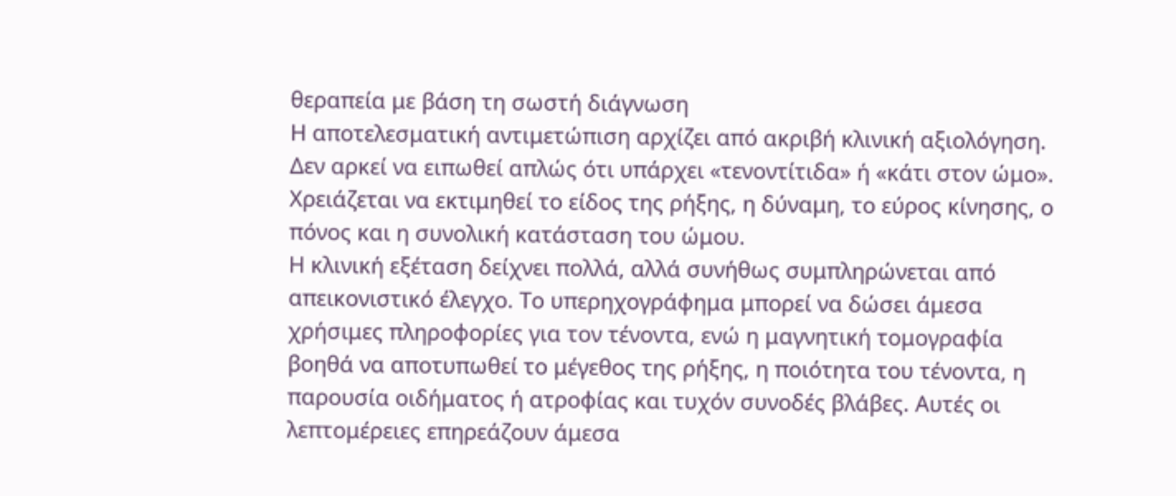θεραπεία με βάση τη σωστή διάγνωση
Η αποτελεσματική αντιμετώπιση αρχίζει από ακριβή κλινική αξιολόγηση. Δεν αρκεί να ειπωθεί απλώς ότι υπάρχει «τενοντίτιδα» ή «κάτι στον ώμο». Χρειάζεται να εκτιμηθεί το είδος της ρήξης, η δύναμη, το εύρος κίνησης, ο πόνος και η συνολική κατάσταση του ώμου.
Η κλινική εξέταση δείχνει πολλά, αλλά συνήθως συμπληρώνεται από απεικονιστικό έλεγχο. Το υπερηχογράφημα μπορεί να δώσει άμεσα χρήσιμες πληροφορίες για τον τένοντα, ενώ η μαγνητική τομογραφία βοηθά να αποτυπωθεί το μέγεθος της ρήξης, η ποιότητα του τένοντα, η παρουσία οιδήματος ή ατροφίας και τυχόν συνοδές βλάβες. Αυτές οι λεπτομέρειες επηρεάζουν άμεσα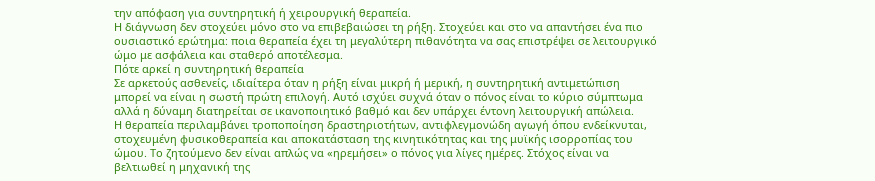την απόφαση για συντηρητική ή χειρουργική θεραπεία.
Η διάγνωση δεν στοχεύει μόνο στο να επιβεβαιώσει τη ρήξη. Στοχεύει και στο να απαντήσει ένα πιο ουσιαστικό ερώτημα: ποια θεραπεία έχει τη μεγαλύτερη πιθανότητα να σας επιστρέψει σε λειτουργικό ώμο με ασφάλεια και σταθερό αποτέλεσμα.
Πότε αρκεί η συντηρητική θεραπεία
Σε αρκετούς ασθενείς, ιδιαίτερα όταν η ρήξη είναι μικρή ή μερική, η συντηρητική αντιμετώπιση μπορεί να είναι η σωστή πρώτη επιλογή. Αυτό ισχύει συχνά όταν ο πόνος είναι το κύριο σύμπτωμα αλλά η δύναμη διατηρείται σε ικανοποιητικό βαθμό και δεν υπάρχει έντονη λειτουργική απώλεια.
Η θεραπεία περιλαμβάνει τροποποίηση δραστηριοτήτων, αντιφλεγμονώδη αγωγή όπου ενδείκνυται, στοχευμένη φυσικοθεραπεία και αποκατάσταση της κινητικότητας και της μυϊκής ισορροπίας του ώμου. Το ζητούμενο δεν είναι απλώς να «ηρεμήσει» ο πόνος για λίγες ημέρες. Στόχος είναι να βελτιωθεί η μηχανική της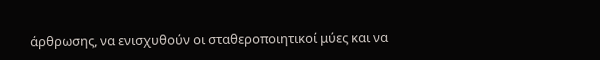άρθρωσης, να ενισχυθούν οι σταθεροποιητικοί μύες και να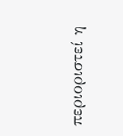περιοριστεί η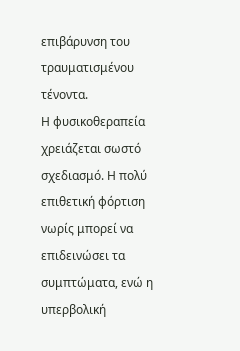επιβάρυνση του τραυματισμένου τένοντα.
Η φυσικοθεραπεία χρειάζεται σωστό σχεδιασμό. Η πολύ επιθετική φόρτιση νωρίς μπορεί να επιδεινώσει τα συμπτώματα, ενώ η υπερβολική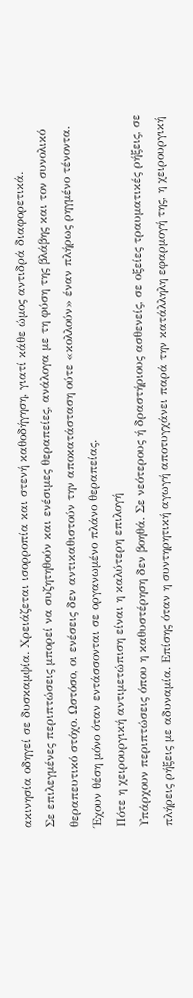ακινησία οδηγεί σε δυσκαμψία. Χρειάζεται ισορροπία και στενή καθοδήγηση, γιατί κάθε ώμος αντιδρά διαφορετικά.
Σε επιλεγμένες περιπτώσεις μπορεί να συζητηθούν και ενέσιμες θεραπείες, ανάλογα με τη φύση της βλάβης και τον συνολικό θεραπευτικό στόχο. Ωστόσο, οι ενέσεις δεν αντικαθιστούν την αποκατάσταση ούτε «κολλούν» έναν πλήρως ρηγμένο τένοντα. Έχουν θέση μόνο όταν εντάσσονται σε οργανωμένο πλάνο θεραπείας.
Πότε η χειρουργική αντιμετώπιση είναι η καλύτερη επιλογή
Υπάρχουν περιπτώσεις όπου η καθυστέρηση δεν βοηθά. Σε νεότερους ή δραστήριους ασθενείς, σε οξείες τραυματικές ρήξεις, σε πλήρεις ρήξεις με αδυναμία. Επίσης όταν η συντηρητική αγωγή αποτυγχάνει παρά την κατάλληλη εφαρμογή της, η χειρουργική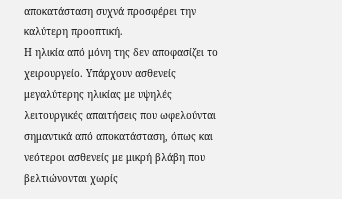αποκατάσταση συχνά προσφέρει την καλύτερη προοπτική.
Η ηλικία από μόνη της δεν αποφασίζει το χειρουργείο. Υπάρχουν ασθενείς μεγαλύτερης ηλικίας με υψηλές λειτουργικές απαιτήσεις που ωφελούνται σημαντικά από αποκατάσταση, όπως και νεότεροι ασθενείς με μικρή βλάβη που βελτιώνονται χωρίς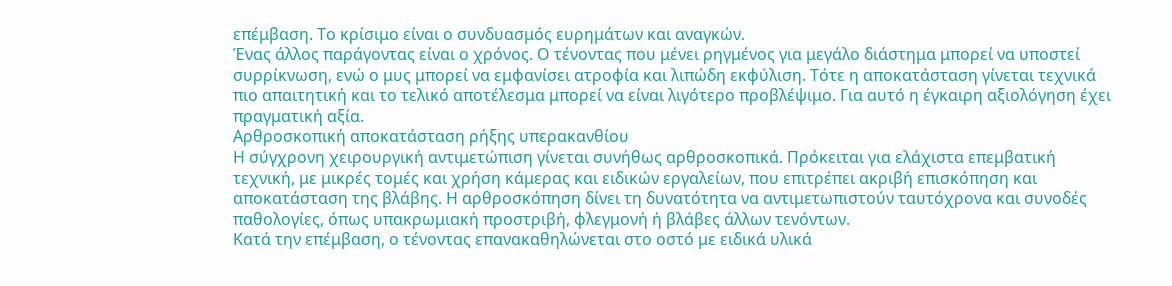επέμβαση. Το κρίσιμο είναι ο συνδυασμός ευρημάτων και αναγκών.
Ένας άλλος παράγοντας είναι ο χρόνος. Ο τένοντας που μένει ρηγμένος για μεγάλο διάστημα μπορεί να υποστεί συρρίκνωση, ενώ ο μυς μπορεί να εμφανίσει ατροφία και λιπώδη εκφύλιση. Τότε η αποκατάσταση γίνεται τεχνικά πιο απαιτητική και το τελικό αποτέλεσμα μπορεί να είναι λιγότερο προβλέψιμο. Για αυτό η έγκαιρη αξιολόγηση έχει πραγματική αξία.
Αρθροσκοπική αποκατάσταση ρήξης υπερακανθίου
Η σύγχρονη χειρουργική αντιμετώπιση γίνεται συνήθως αρθροσκοπικά. Πρόκειται για ελάχιστα επεμβατική τεχνική, με μικρές τομές και χρήση κάμερας και ειδικών εργαλείων, που επιτρέπει ακριβή επισκόπηση και αποκατάσταση της βλάβης. Η αρθροσκόπηση δίνει τη δυνατότητα να αντιμετωπιστούν ταυτόχρονα και συνοδές παθολογίες, όπως υπακρωμιακή προστριβή, φλεγμονή ή βλάβες άλλων τενόντων.
Κατά την επέμβαση, ο τένοντας επανακαθηλώνεται στο οστό με ειδικά υλικά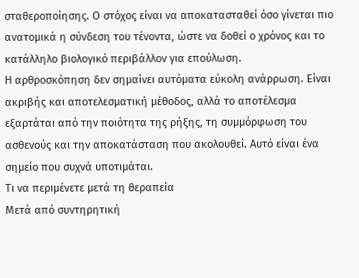σταθεροποίησης. Ο στόχος είναι να αποκατασταθεί όσο γίνεται πιο ανατομικά η σύνδεση του τένοντα, ώστε να δοθεί ο χρόνος και το κατάλληλο βιολογικό περιβάλλον για επούλωση.
Η αρθροσκόπηση δεν σημαίνει αυτόματα εύκολη ανάρρωση. Είναι ακριβής και αποτελεσματική μέθοδος, αλλά το αποτέλεσμα εξαρτάται από την ποιότητα της ρήξης, τη συμμόρφωση του ασθενούς και την αποκατάσταση που ακολουθεί. Αυτό είναι ένα σημείο που συχνά υποτιμάται.
Τι να περιμένετε μετά τη θεραπεία
Μετά από συντηρητική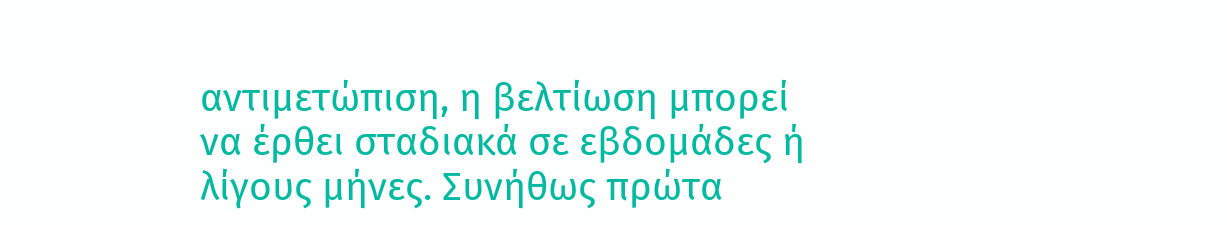αντιμετώπιση, η βελτίωση μπορεί να έρθει σταδιακά σε εβδομάδες ή λίγους μήνες. Συνήθως πρώτα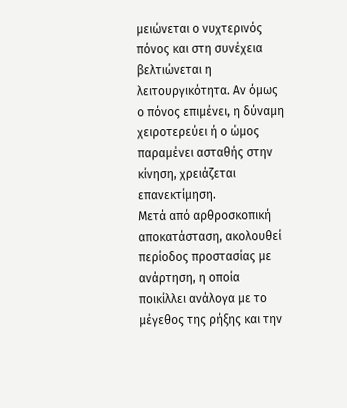μειώνεται ο νυχτερινός πόνος και στη συνέχεια βελτιώνεται η λειτουργικότητα. Αν όμως ο πόνος επιμένει, η δύναμη χειροτερεύει ή ο ώμος παραμένει ασταθής στην κίνηση, χρειάζεται επανεκτίμηση.
Μετά από αρθροσκοπική αποκατάσταση, ακολουθεί περίοδος προστασίας με ανάρτηση, η οποία ποικίλλει ανάλογα με το μέγεθος της ρήξης και την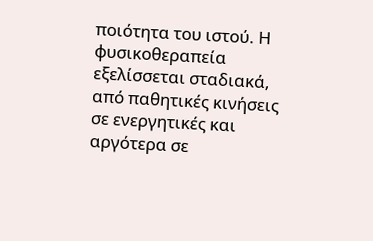ποιότητα του ιστού. Η φυσικοθεραπεία εξελίσσεται σταδιακά, από παθητικές κινήσεις σε ενεργητικές και αργότερα σε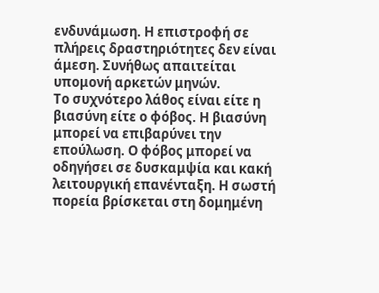ενδυνάμωση. Η επιστροφή σε πλήρεις δραστηριότητες δεν είναι άμεση. Συνήθως απαιτείται υπομονή αρκετών μηνών.
Το συχνότερο λάθος είναι είτε η βιασύνη είτε ο φόβος. Η βιασύνη μπορεί να επιβαρύνει την επούλωση. Ο φόβος μπορεί να οδηγήσει σε δυσκαμψία και κακή λειτουργική επανένταξη. Η σωστή πορεία βρίσκεται στη δομημένη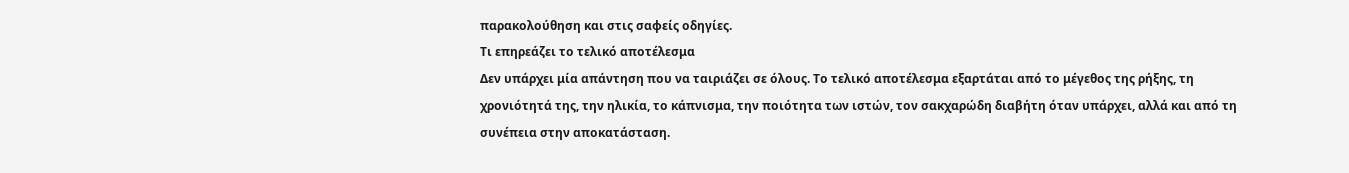παρακολούθηση και στις σαφείς οδηγίες.
Τι επηρεάζει το τελικό αποτέλεσμα
Δεν υπάρχει μία απάντηση που να ταιριάζει σε όλους. Το τελικό αποτέλεσμα εξαρτάται από το μέγεθος της ρήξης, τη χρονιότητά της, την ηλικία, το κάπνισμα, την ποιότητα των ιστών, τον σακχαρώδη διαβήτη όταν υπάρχει, αλλά και από τη συνέπεια στην αποκατάσταση.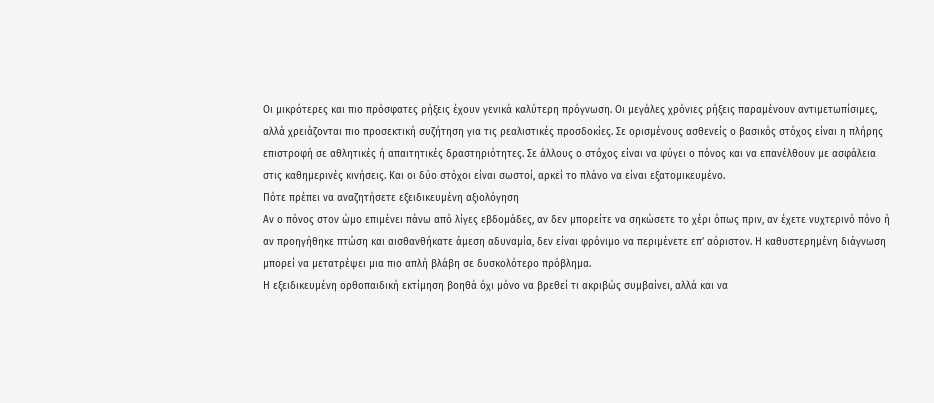Οι μικρότερες και πιο πρόσφατες ρήξεις έχουν γενικά καλύτερη πρόγνωση. Οι μεγάλες χρόνιες ρήξεις παραμένουν αντιμετωπίσιμες, αλλά χρειάζονται πιο προσεκτική συζήτηση για τις ρεαλιστικές προσδοκίες. Σε ορισμένους ασθενείς ο βασικός στόχος είναι η πλήρης επιστροφή σε αθλητικές ή απαιτητικές δραστηριότητες. Σε άλλους ο στόχος είναι να φύγει ο πόνος και να επανέλθουν με ασφάλεια στις καθημερινές κινήσεις. Και οι δύο στόχοι είναι σωστοί, αρκεί το πλάνο να είναι εξατομικευμένο.
Πότε πρέπει να αναζητήσετε εξειδικευμένη αξιολόγηση
Αν ο πόνος στον ώμο επιμένει πάνω από λίγες εβδομάδες, αν δεν μπορείτε να σηκώσετε το χέρι όπως πριν, αν έχετε νυχτερινό πόνο ή αν προηγήθηκε πτώση και αισθανθήκατε άμεση αδυναμία, δεν είναι φρόνιμο να περιμένετε επ’ αόριστον. Η καθυστερημένη διάγνωση μπορεί να μετατρέψει μια πιο απλή βλάβη σε δυσκολότερο πρόβλημα.
Η εξειδικευμένη ορθοπαιδική εκτίμηση βοηθά όχι μόνο να βρεθεί τι ακριβώς συμβαίνει, αλλά και να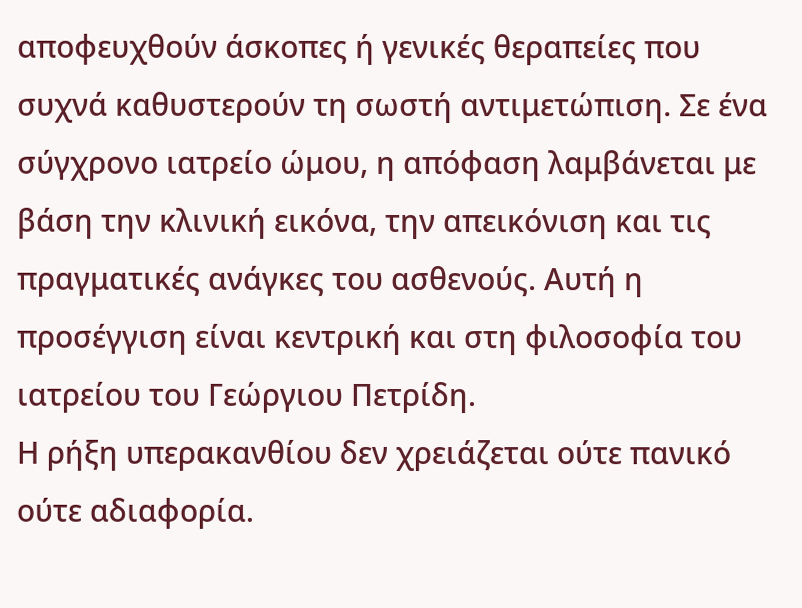αποφευχθούν άσκοπες ή γενικές θεραπείες που συχνά καθυστερούν τη σωστή αντιμετώπιση. Σε ένα σύγχρονο ιατρείο ώμου, η απόφαση λαμβάνεται με βάση την κλινική εικόνα, την απεικόνιση και τις πραγματικές ανάγκες του ασθενούς. Αυτή η προσέγγιση είναι κεντρική και στη φιλοσοφία του ιατρείου του Γεώργιου Πετρίδη.
Η ρήξη υπερακανθίου δεν χρειάζεται ούτε πανικό ούτε αδιαφορία.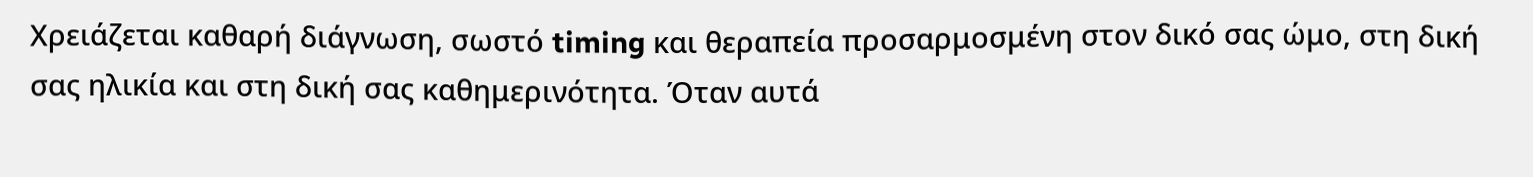Χρειάζεται καθαρή διάγνωση, σωστό timing και θεραπεία προσαρμοσμένη στον δικό σας ώμο, στη δική σας ηλικία και στη δική σας καθημερινότητα. Όταν αυτά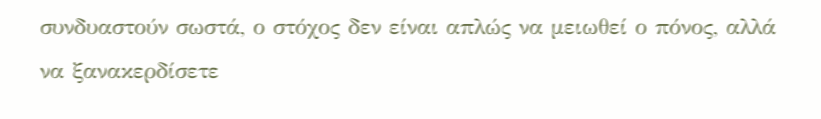συνδυαστούν σωστά, ο στόχος δεν είναι απλώς να μειωθεί ο πόνος, αλλά να ξανακερδίσετε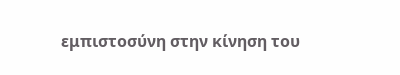εμπιστοσύνη στην κίνηση του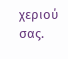χεριού σας.